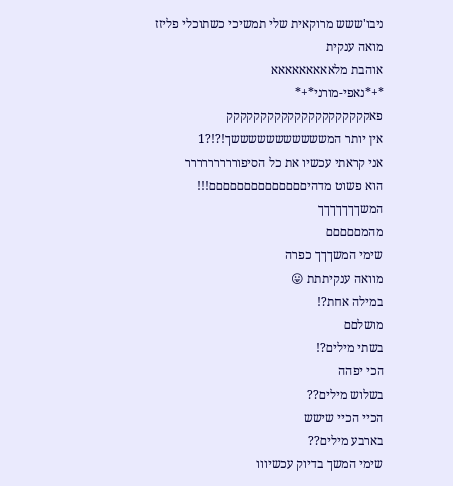ניבו'ששש מרוקאית שלי תמשיכי כשתוכלי פליזז
מואה ענקית
אוהבת מלאאאאאאאאא
*+*נאפי-מורני*+*
פאקקקקקקקקקקקקקקקקקקקקק
אין יותר המשששששששששששך!?!?1
אני קראתי עכשיו את כל הסיפוררררררררר
הוא פשוט מדהיםםםםםםםםםםםםםם!!!
המשךךךךךךך
מהמםםםםם
שימי המשךךך כפרה
מוואה ענקיתתת 😛
במילה אחת?!
מושלםם
בשתי מילים?!
הכי יפהה
בשלוש מילים??
הכיי הכיי שישש
בארבע מילים??
שימי המשך בדיוק עכשיווו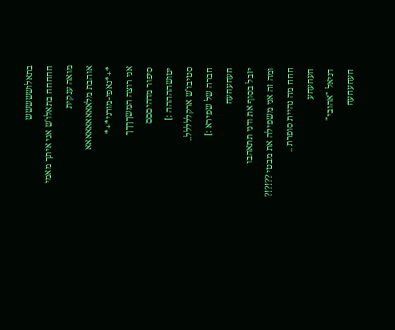בתאלוששששש
חחחחח בתאלו'ש אני איתך מאמי
מואה ענקית
אוהבת מלאאאאאאאאא
*+*נאפי-מורני*+*
אני רוצה המשךךךך
סיפור מדהיםםם
יטושההההה :]
סטיבו'ש ארקללללל..
חברה של שפירא :]
חעחעחעח
יזבל בסוף את ודני תתאהבו
ומה זה אני משפילה את מבטי ??!?!?
חחח מה נהיית סופרת ..
חעחעחע
דניאל "אהובי"
חעחעחעח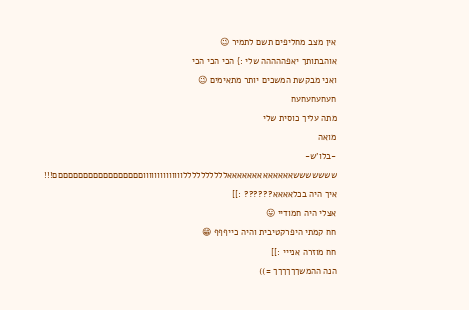אין מצב מחליפים תשם לתמיר 😉
אוהבתותך יאפההההה שלי :} הכי הכי הכי
ואני מבקשת המשכים יותר מתאימים 😉
חעחעחעחעח
מתה עליך כוסית שלי
מואה
-בלו'ש-
שששששששאאאאאאאאאאאאאללללללללללווווווווווווווםםםםםםםםםםםםםםםםםם!!!
איך היה בכלאאאא?????? :]]
אצלי היה חמודיי 😛
חח קמתי היפרקטיבית והיה כייףףף 😁
חח מוזרה אנייי :]]
הנה ההמשךךךךךך =))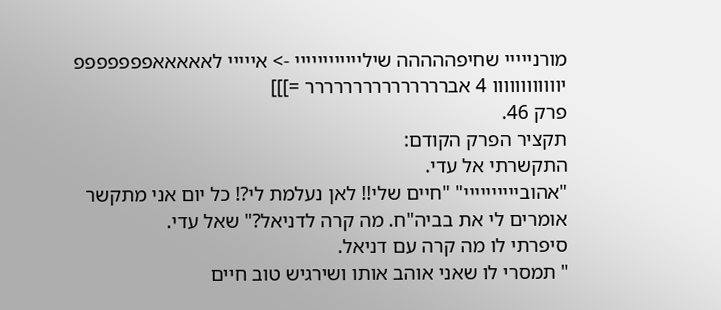מורנייייי שחיפההההה שיליייייייייייי -> אייייי לאאאאאפפפפפפפ יוווווווווווו 4 אבררררררררררררררר =]]]
פרק 46.
תקציר הפרק הקודם:
התקשרתי אל עדי.
"אהוביייייייייי" "חיים שלי!! לאן נעלמת לי?! כל יום אני מתקשר אומרים לי את בביה"ח. מה קרה לדניאל?" שאל עדי.
סיפרתי לו מה קרה עם דניאל.
" תמסרי לו שאני אוהב אותו ושירגיש טוב חיים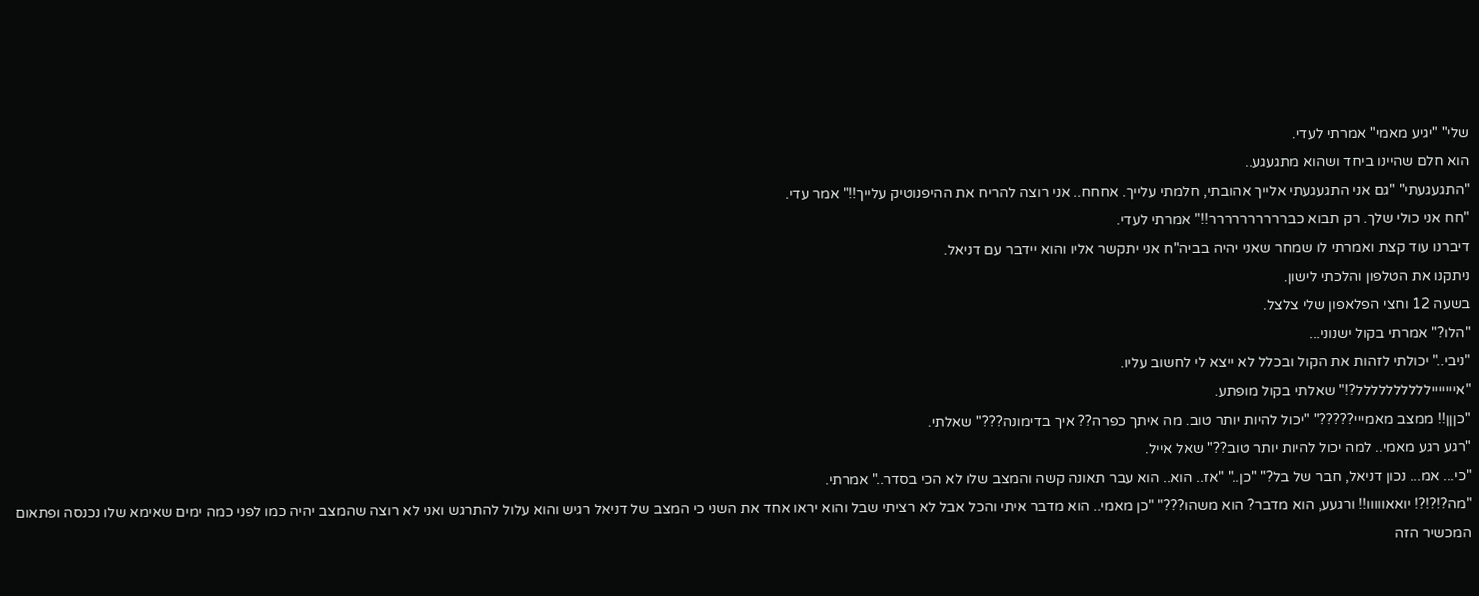שלי" "יגיע מאמי" אמרתי לעדי.
הוא חלם שהיינו ביחד ושהוא מתגעגע..
"התגעגעתי" "גם אני התגעגעתי אלייך אהובתי, חלמתי עלייך. אחחח.. אני רוצה להריח את ההיפנוטיק עלייך!!" אמר עדי.
"חח אני כולי שלך. רק תבוא כברררררררררר!!" אמרתי לעדי.
דיברנו עוד קצת ואמרתי לו שמחר שאני יהיה בביה"ח אני יתקשר אליו והוא יידבר עם דניאל.
ניתקנו את הטלפון והלכתי לישון.
בשעה 12 וחצי הפלאפון שלי צלצל.
"הלו?" אמרתי בקול ישנוני...
"ניבי.." יכולתי לזהות את הקול ובכלל לא ייצא לי לחשוב עליו.
"אייייייילללללללללל?!" שאלתי בקול מופתע.
"כןןן!! ממצב מאמייי?????" "יכול להיות יותר טוב. מה איתך כפרה?? איך בדימונה???" שאלתי.
"רגע רגע מאמי.. למה יכול להיות יותר טוב??" שאל אייל.
"כי... אמ... נכון דניאל, חבר של בל?" "כן.." "אז.. הוא.. הוא עבר תאונה קשה והמצב שלו לא הכי בסדר.." אמרתי.
"מה?!?!?! יואאווווו!! ורגעע, הוא מדבר? הוא משהו???" "כן מאמי.. הוא מדבר איתי והכל אבל לא רציתי שבל והוא יראו אחד את השני כי המצב של דניאל רגיש והוא עלול להתרגש ואני לא רוצה שהמצב יהיה כמו לפני כמה ימים שאימא שלו נכנסה ופתאום המכשיר הזה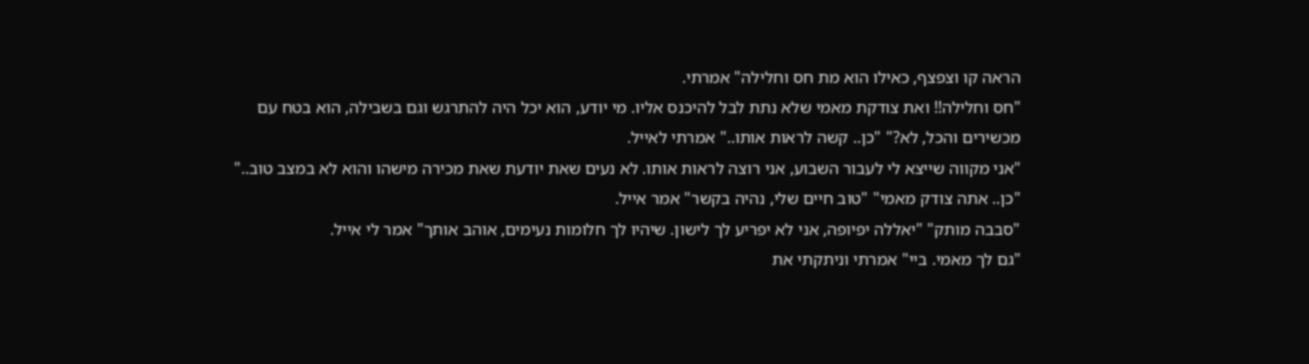הראה קו וצפצף, כאילו הוא מת חס וחלילה" אמרתי.
"חס וחלילה!! ואת צודקת מאמי שלא נתת לבל להיכנס אליו. מי יודע, הוא יכל היה להתרגש וגם בשבילה, הוא בטח עם מכשירים והכל, לא?" "כן.. קשה לראות אותו.." אמרתי לאייל.
"אני מקווה שייצא לי לעבור השבוע, אני רוצה לראות אותו. לא נעים שאת יודעת שאת מכירה מישהו והוא לא במצב טוב.." "כן.. אתה צודק מאמי" "טוב חיים שלי, נהיה בקשר" אמר אייל.
"סבבה מותק" "יאללה יפיופה, אני לא יפריע לך לישון. שיהיו לך חלומות נעימים, אוהב אותך" אמר לי אייל.
"גם לך מאמי. ביי" אמרתי וניתקתי את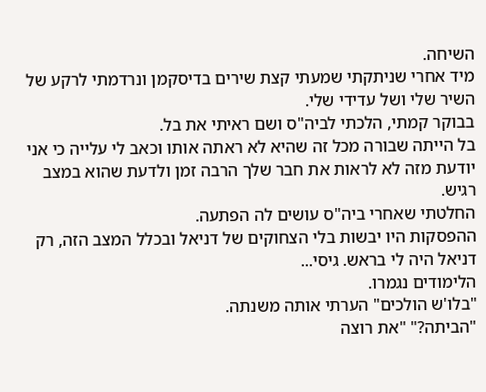השיחה.
מיד אחרי שניתקתי שמעתי קצת שירים בדיסקמן ונרדמתי לרקע של השיר שלי ושל עדידי שלי.
בבוקר קמתי, הלכתי לביה"ס ושם ראיתי את בל.
בל הייתה שבורה מכל זה שהיא לא ראתה אותו וכאב לי עלייה כי אני יודעת מזה לא לראות את חבר שלך הרבה זמן ולדעת שהוא במצב רגיש.
החלטתי שאחרי ביה"ס עושים לה הפתעה.
ההפסקות היו יבשות בלי הצחוקים של דניאל ובכלל המצב הזה, רק דניאל היה לי בראש. גיסי...
הלימודים נגמרו.
"בלו'ש הולכים" הערתי אותה משנתה.
"הביתה?" "את רוצה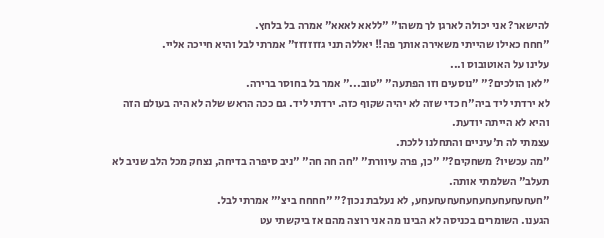להישאר? אני יכולה לארגן לך משהו" "ללאא לאאא" אמרה בל בלחץ.
"חחח כאילו שהייתי משאירה אותך פה!! יאללה תני גזזזזזז" אמרתי לבל והיא חייכה אליי.
עלינו על האוטובוס ו...
"לאן הולכים?" "נוסעים וזו הפתעה" "טוב..." אמר בל בחוסר ברירה.
לא ירדתי ליד ביה"ח כדי שזה לא יהיה שקוף כזה. ירדתי ליד. גם ככה הראש שלה לא היה בעולם הזה והיא לא הייתה יודעת.
עצמתי לה ת'עיניים והתחלנו ללכת.
"מה עכשיו? משחקים?" "כן, פרה עיוורת" "חה חה חה" "ניב סיפרה בדיחה, נצחק מכל הלב שניב לא תעלב" השלמתי אותה.
"חעחעחעחעחעחעחעחעחעחע, לא נעלבת נכון?" "חחחח ביצ'" אמרתי לבל.
הגענו. השומרים בכניסה לא הבינו מה אני רוצה מהם אז ביקשתי עט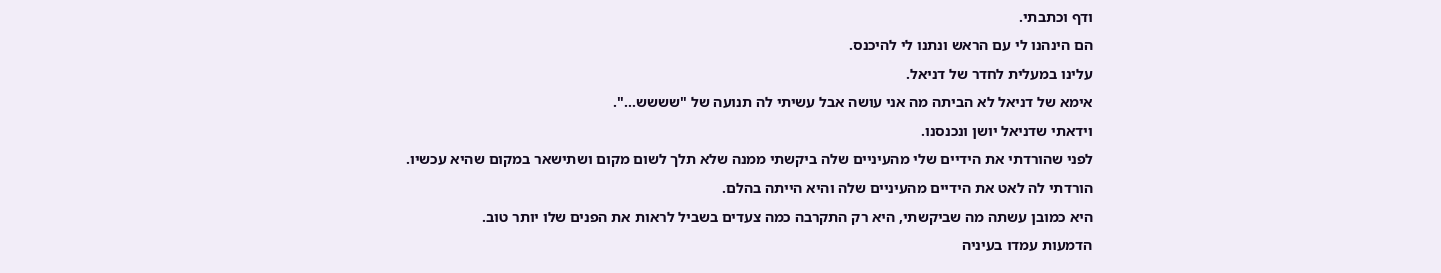ודף וכתבתי.
הם הינהנו לי עם הראש ונתנו לי להיכנס.
עלינו במעלית לחדר של דניאל.
אימא של דניאל לא הביתה מה אני עושה אבל עשיתי לה תנועה של "שששש...".
וידאתי שדניאל יושן ונכנסנו.
לפני שהורדתי את הידיים שלי מהעיניים שלה ביקשתי ממנה שלא תלך לשום מקום ושתישאר במקום שהיא עכשיו.
הורדתי לה לאט את הידיים מהעיניים שלה והיא הייתה בהלם.
היא כמובן עשתה מה שביקשתי, היא רק התקרבה כמה צעדים בשביל לראות את הפנים שלו יותר טוב.
הדמעות עמדו בעיניה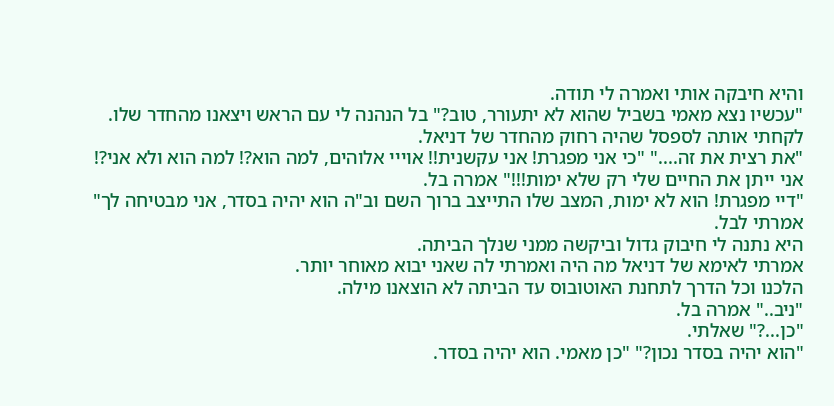והיא חיבקה אותי ואמרה לי תודה.
"עכשיו נצא מאמי בשביל שהוא לא יתעורר, טוב?" בל הנהנה לי עם הראש ויצאנו מהחדר שלו.
לקחתי אותה לספסל שהיה רחוק מהחדר של דניאל.
"את רצית את זה...." "כי אני מפגרת! אני עקשנית!! אוייי אלוהים, למה הוא?! למה הוא ולא אני?! אני ייתן את החיים שלי רק שלא ימות!!!" אמרה בל.
"דיי מפגרת! הוא לא ימות, המצב שלו התייצב ברוך השם וב"ה הוא יהיה בסדר, אני מבטיחה לך" אמרתי לבל.
היא נתנה לי חיבוק גדול וביקשה ממני שנלך הביתה.
אמרתי לאימא של דניאל מה היה ואמרתי לה שאני יבוא מאוחר יותר.
הלכנו וכל הדרך לתחנת האוטובוס עד הביתה לא הוצאנו מילה.
"ניב.." אמרה בל.
"כן...?" שאלתי.
"הוא יהיה בסדר נכון?" "כן מאמי. הוא יהיה בסדר.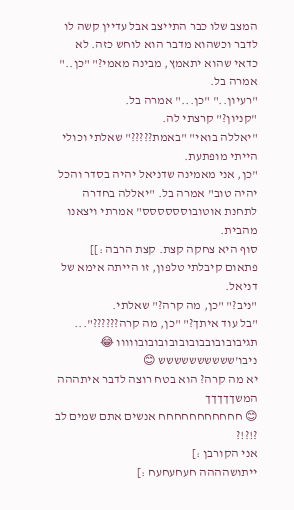המצב שלו כבר התייצב אבל עדיין קשה לו לדבר וכשהוא מדבר הוא לוחש כזה. לא כדאי שהוא יתאמץ, מבינה מאמי?" "כן.." אמרה בל.
"רעיון.." "כן..." אמרה בל.
"קניון?" קרצתי לה.
"יאללה בואי" "באמת?????" שאלתי וכולי הייתי מופתעת.
"כן, אני מאמינה שדניאל יהיה בסדר והכל יהיה טוב" אמרה בל. "יאללה בחדרה לתחנת אוטובוסססססס" אמרתי ויצאנו מהבית.
סוף היא צחקה קצת. קצת הרבה :]]
פתאום קיבלתי טלפון, זו הייתה אימא של דניאל.
"ניב?" "כן, מה קרה?" שאלתי.
"בל עוד איתך?" "כן, מה קרה??????"...
תגיבובובובבובובובובובובווווו 😂
ניבו'שששששששששש 😊
יא מה קרה? הוא בטח רוצה לדבר איתההה
המשךךךךך
😊 חחחחחחחחחחח אנשים אתם שמים לב ?!?!?
אני הקורבן :]
ייתושהההה חעחעחעח :]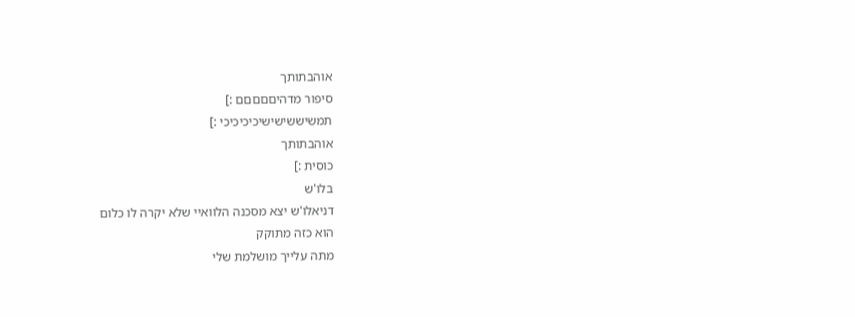אוהבתותך
סיפור מדהיםםםםם :]
תמשיששישישיכיכיכיכי :]
אוהבתותך
כוסית :]
בלו'ש
דניאלו'ש יצא מסכנה הלוואיי שלא יקרה לו כלום
הוא כזה מתוקק
מתה עלייך מושלמת שלי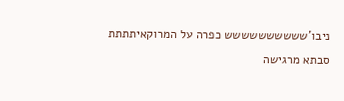ניבו'שששששששששש כפרה על המרוקאיתתתת
סבתא מרגישה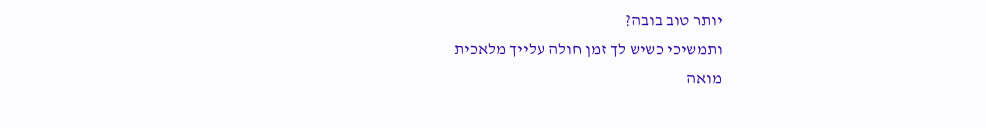יותר טוב בובה?
ותמשיכי כשיש לך זמן חולה עלייך מלאכית
מואה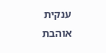ענקית
אוהבת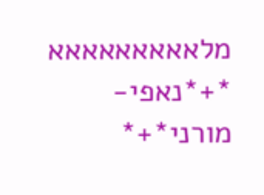מלאאאאאאאאא
*+*נאפי-מורני*+*